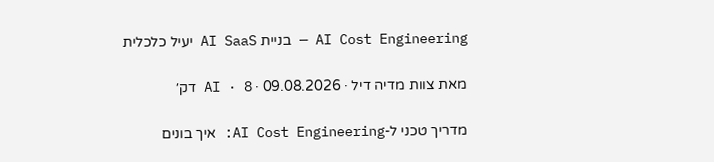AI Cost Engineering — בניית AI SaaS יעיל כלכלית

מאת צוות מדיה דיל · 09.08.2026 · AI · 8 דק׳

מדריך טכני ל-AI Cost Engineering: איך בונים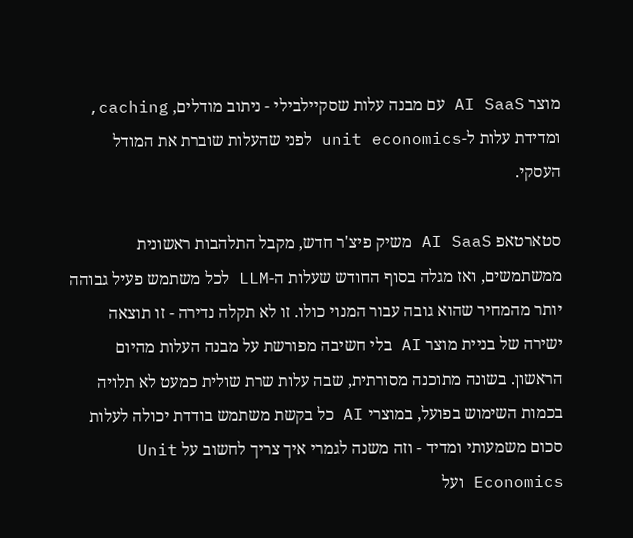מוצר AI SaaS עם מבנה עלות שסקיילבילי - ניתוב מודלים, caching, ומדידת עלות ל-unit economics לפני שהעלות שוברת את המודל העסקי.

סטארטאפ AI SaaS משיק פיצ'ר חדש, מקבל התלהבות ראשונית ממשתמשים, ואז מגלה בסוף החודש שעלות ה-LLM לכל משתמש פעיל גבוהה יותר מהמחיר שהוא גובה עבור המנוי כולו. זו לא תקלה נדירה - זו תוצאה ישירה של בניית מוצר AI בלי חשיבה מפורשת על מבנה העלות מהיום הראשון. בשונה מתוכנה מסורתית, שבה עלות שרת שולית כמעט לא תלויה בכמות השימוש בפועל, במוצרי AI כל בקשת משתמש בודדת יכולה לעלות סכום משמעותי ומדיד - וזה משנה לגמרי איך צריך לחשוב על Unit Economics ועל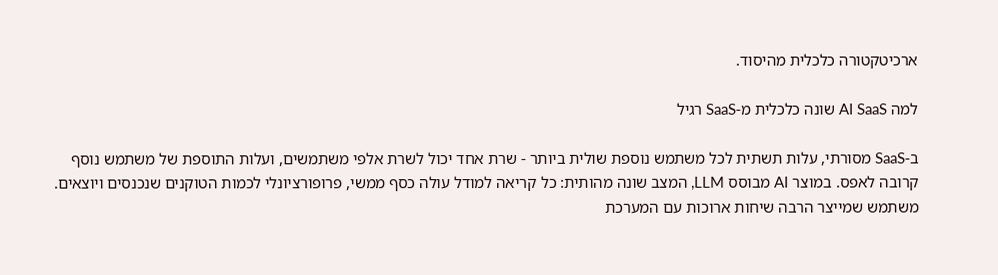ארכיטקטורה כלכלית מהיסוד.

למה AI SaaS שונה כלכלית מ-SaaS רגיל

ב-SaaS מסורתי, עלות תשתית לכל משתמש נוספת שולית ביותר - שרת אחד יכול לשרת אלפי משתמשים, ועלות התוספת של משתמש נוסף קרובה לאפס. במוצר AI מבוסס LLM, המצב שונה מהותית: כל קריאה למודל עולה כסף ממשי, פרופורציונלי לכמות הטוקנים שנכנסים ויוצאים. משתמש שמייצר הרבה שיחות ארוכות עם המערכת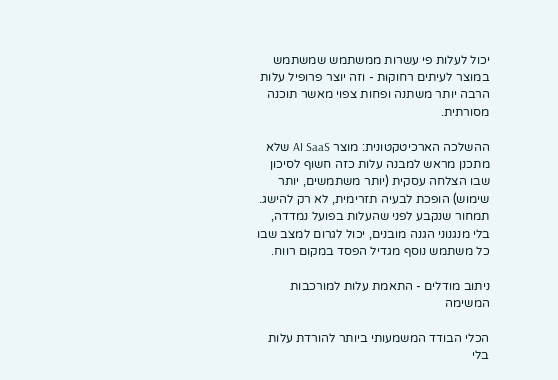יכול לעלות פי עשרות ממשתמש שמשתמש במוצר לעיתים רחוקות - וזה יוצר פרופיל עלות הרבה יותר משתנה ופחות צפוי מאשר תוכנה מסורתית.

ההשלכה הארכיטקטונית: מוצר AI SaaS שלא מתכנן מראש למבנה עלות כזה חשוף לסיכון שבו הצלחה עסקית (יותר משתמשים, יותר שימוש) הופכת לבעיה תזרימית, לא רק להישג. תמחור שנקבע לפני שהעלות בפועל נמדדה, בלי מנגנוני הגנה מובנים, יכול לגרום למצב שבו כל משתמש נוסף מגדיל הפסד במקום רווח.

ניתוב מודלים - התאמת עלות למורכבות המשימה

הכלי הבודד המשמעותי ביותר להורדת עלות בלי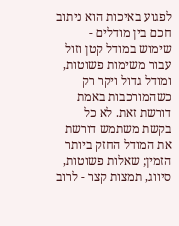לפגוע באיכות הוא ניתוב חכם בין מודלים - שימוש במודל קטן וזול עבור משימות פשוטות, ומודל גדול ויקר רק כשהמורכבות באמת דורשת זאת. לא כל בקשת משתמש דורשת את המודל החזק ביותר הזמין; שאלות פשוטות, סיווג, תמצות קצר - לרוב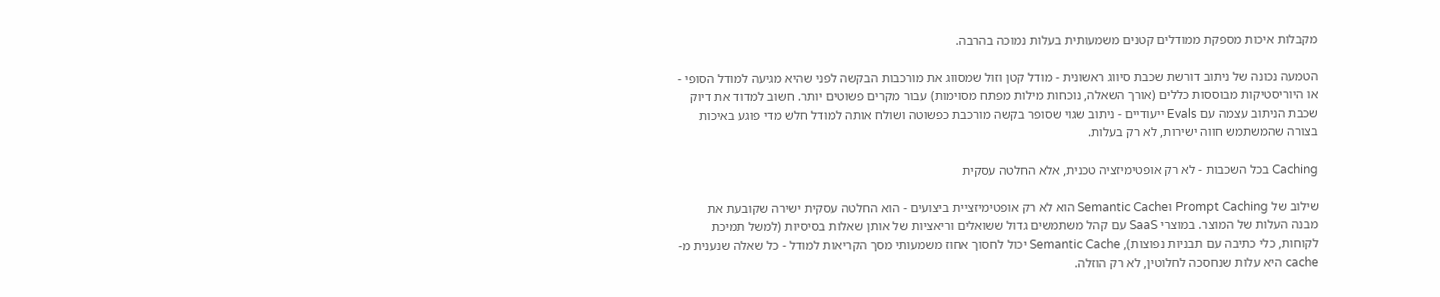מקבלות איכות מספקת ממודלים קטנים משמעותית בעלות נמוכה בהרבה.

הטמעה נכונה של ניתוב דורשת שכבת סיווג ראשונית - מודל קטן וזול שמסווג את מורכבות הבקשה לפני שהיא מגיעה למודל הסופי - או היוריסטיקות מבוססות כללים (אורך השאלה, נוכחות מילות מפתח מסוימות) עבור מקרים פשוטים יותר. חשוב למדוד את דיוק שכבת הניתוב עצמה עם Evals ייעודיים - ניתוב שגוי שסופר בקשה מורכבת כפשוטה ושולח אותה למודל חלש מדי פוגע באיכות בצורה שהמשתמש חווה ישירות, לא רק בעלות.

Caching בכל השכבות - לא רק אופטימיזציה טכנית, אלא החלטה עסקית

שילוב של Prompt Caching וSemantic Cache הוא לא רק אופטימיזציית ביצועים - הוא החלטה עסקית ישירה שקובעת את מבנה העלות של המוצר. במוצרי SaaS עם קהל משתמשים גדול ששואלים וריאציות של אותן שאלות בסיסיות (למשל תמיכת לקוחות, כלי כתיבה עם תבניות נפוצות), Semantic Cache יכול לחסוך אחוז משמעותי מסך הקריאות למודל - כל שאלה שנענית מ-cache היא עלות שנחסכה לחלוטין, לא רק הוזלה.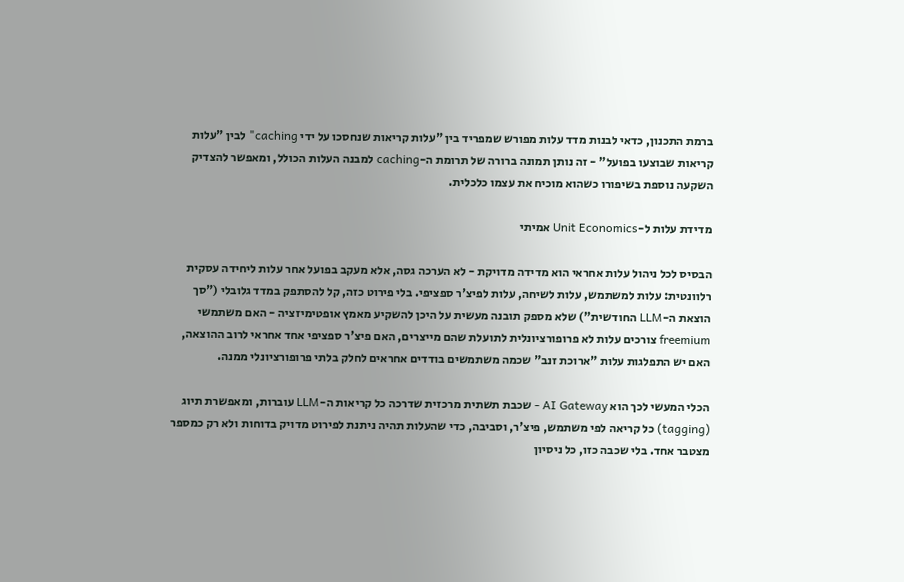ברמת התכנון, כדאי לבנות מדד עלות מפורש שמפריד בין "עלות קריאות שנחסכו על ידי caching" לבין "עלות קריאות שבוצעו בפועל" - זה נותן תמונה ברורה של תרומת ה-caching למבנה העלות הכולל, ומאפשר להצדיק השקעה נוספת בשיפורו כשהוא מוכיח את עצמו כלכלית.

מדידת עלות ל-Unit Economics אמיתי

הבסיס לכל ניהול עלות אחראי הוא מדידה מדויקת - לא הערכה גסה, אלא מעקב בפועל אחר עלות ליחידה עסקית רלוונטית: עלות למשתמש, עלות לשיחה, עלות לפיצ'ר ספציפי. בלי פירוט כזה, קל להסתפק במדד גלובלי ("סך הוצאת ה-LLM החודשית") שלא מספק תובנה מעשית על היכן להשקיע מאמץ אופטימיזציה - האם משתמשי freemium צורכים עלות לא פרופורציונלית לתועלת שהם מייצרים, האם פיצ'ר ספציפי אחד אחראי לרוב ההוצאה, האם יש התפלגות עלות "ארוכת זנב" שכמה משתמשים בודדים אחראים לחלק בלתי פרופורציונלי ממנה.

הכלי המעשי לכך הוא AI Gateway - שכבת תשתית מרכזית שדרכה כל קריאות ה-LLM עוברות, ומאפשרת תיוג (tagging) כל קריאה לפי משתמש, פיצ'ר, וסביבה, כדי שהעלות תהיה ניתנת לפירוט מדויק בדוחות ולא רק כמספר מצטבר אחד. בלי שכבה כזו, כל ניסיון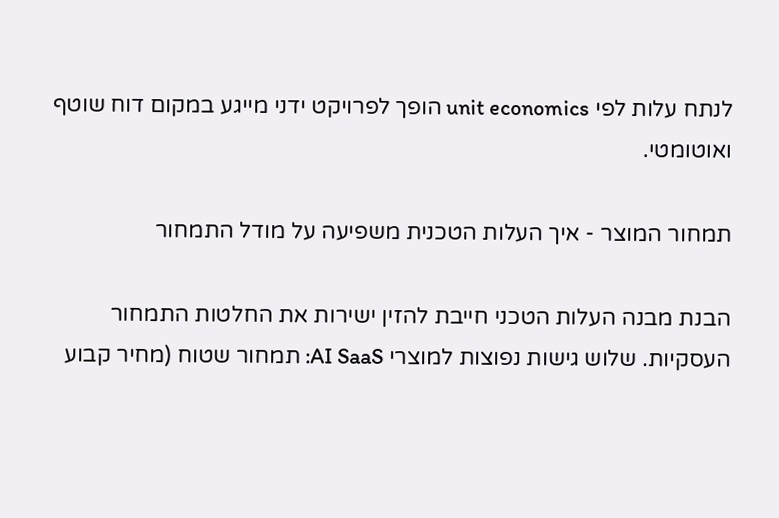לנתח עלות לפי unit economics הופך לפרויקט ידני מייגע במקום דוח שוטף ואוטומטי.

תמחור המוצר - איך העלות הטכנית משפיעה על מודל התמחור

הבנת מבנה העלות הטכני חייבת להזין ישירות את החלטות התמחור העסקיות. שלוש גישות נפוצות למוצרי AI SaaS: תמחור שטוח (מחיר קבוע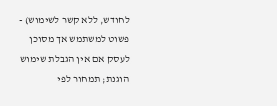לחודש, ללא קשר לשימוש) - פשוט למשתמש אך מסוכן לעסק אם אין הגבלת שימוש הוגנת; תמחור לפי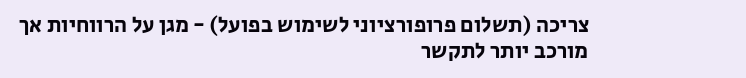צריכה (תשלום פרופורציוני לשימוש בפועל) - מגן על הרווחיות אך מורכב יותר לתקשר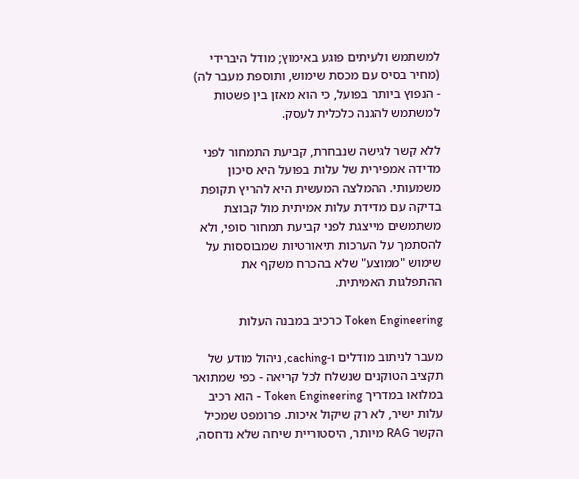למשתמש ולעיתים פוגע באימוץ; מודל היברידי (מחיר בסיס עם מכסת שימוש, ותוספת מעבר לה) - הנפוץ ביותר בפועל, כי הוא מאזן בין פשטות למשתמש להגנה כלכלית לעסק.

ללא קשר לגישה שנבחרת, קביעת התמחור לפני מדידה אמפירית של עלות בפועל היא סיכון משמעותי. ההמלצה המעשית היא להריץ תקופת בדיקה עם מדידת עלות אמיתית מול קבוצת משתמשים מייצגת לפני קביעת תמחור סופי, ולא להסתמך על הערכות תיאורטיות שמבוססות על שימוש "ממוצע" שלא בהכרח משקף את ההתפלגות האמיתית.

Token Engineering כרכיב במבנה העלות

מעבר לניתוב מודלים ו-caching, ניהול מודע של תקציב הטוקנים שנשלח לכל קריאה - כפי שמתואר במלואו במדריך Token Engineering - הוא רכיב עלות ישיר, לא רק שיקול איכות. פרומפט שמכיל הקשר RAG מיותר, היסטוריית שיחה שלא נדחסה,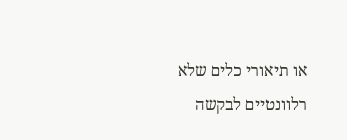או תיאורי כלים שלא רלוונטיים לבקשה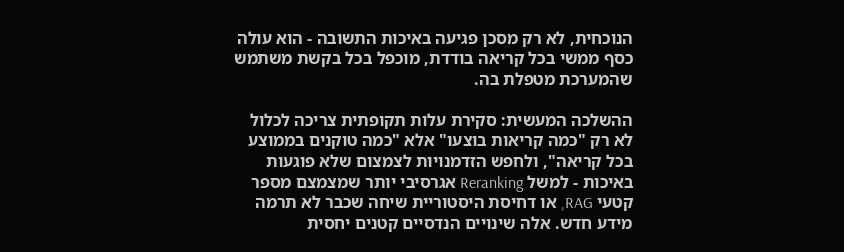הנוכחית, לא רק מסכן פגיעה באיכות התשובה - הוא עולה כסף ממשי בכל קריאה בודדת, מוכפל בכל בקשת משתמש שהמערכת מטפלת בה.

ההשלכה המעשית: סקירת עלות תקופתית צריכה לכלול לא רק "כמה קריאות בוצעו" אלא "כמה טוקנים בממוצע בכל קריאה", ולחפש הזדמנויות לצמצום שלא פוגעות באיכות - למשל Reranking אגרסיבי יותר שמצמצם מספר קטעי RAG, או דחיסת היסטוריית שיחה שכבר לא תרמה מידע חדש. אלה שינויים הנדסיים קטנים יחסית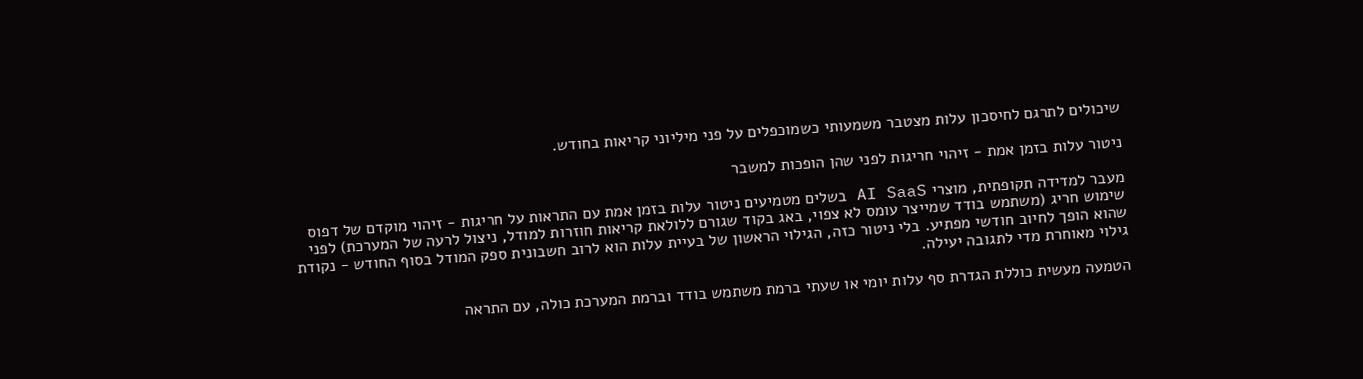שיכולים לתרגם לחיסכון עלות מצטבר משמעותי כשמוכפלים על פני מיליוני קריאות בחודש.

ניטור עלות בזמן אמת - זיהוי חריגות לפני שהן הופכות למשבר

מעבר למדידה תקופתית, מוצרי AI SaaS בשלים מטמיעים ניטור עלות בזמן אמת עם התראות על חריגות - זיהוי מוקדם של דפוס שימוש חריג (משתמש בודד שמייצר עומס לא צפוי, באג בקוד שגורם ללולאת קריאות חוזרות למודל, ניצול לרעה של המערכת) לפני שהוא הופך לחיוב חודשי מפתיע. בלי ניטור כזה, הגילוי הראשון של בעיית עלות הוא לרוב חשבונית ספק המודל בסוף החודש - נקודת גילוי מאוחרת מדי לתגובה יעילה.

הטמעה מעשית כוללת הגדרת סף עלות יומי או שעתי ברמת משתמש בודד וברמת המערכת כולה, עם התראה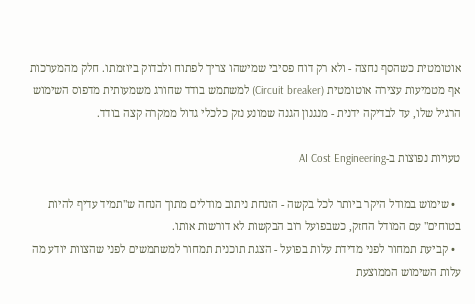אוטומטית כשהסף נחצה - ולא רק דוח פסיבי שמישהו צריך לפתוח ולבדוק ביוזמתו. חלק מהמערכות אף מטמיעות עצירה אוטומטית (Circuit breaker) למשתמש בודד שחורג משמעותית מדפוס השימוש הרגיל שלו, עד לבדיקה ידנית - מנגנון הגנה שמונע נזק כלכלי גדול ממקרה קצה בודד.

טעויות נפוצות ב-AI Cost Engineering

  • שימוש במודל היקר ביותר לכל בקשה - הזנחת ניתוב מודלים מתוך הנחה ש"תמיד עדיף להיות בטוחים" עם המודל החזק, כשבפועל רוב הבקשות לא דורשות אותו.
  • קביעת תמחור לפני מדידת עלות בפועל - הצגת תוכנית תמחור למשתמשים לפני שהצוות יודע מה עלות השימוש הממוצעת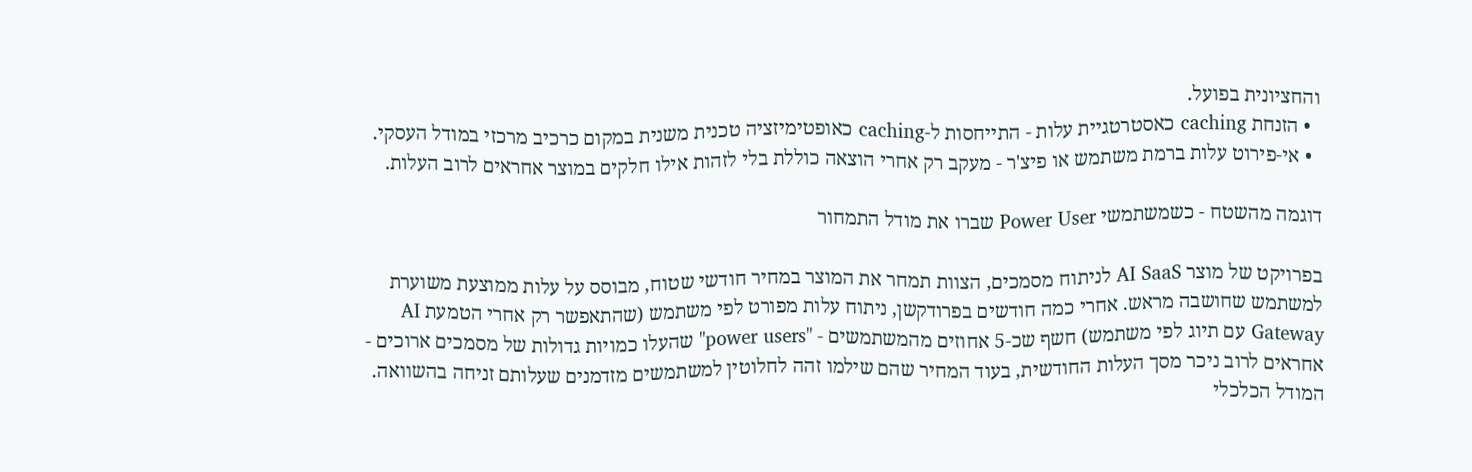והחציונית בפועל.
  • הזנחת caching כאסטרטגיית עלות - התייחסות ל-caching כאופטימיזציה טכנית משנית במקום כרכיב מרכזי במודל העסקי.
  • אי-פירוט עלות ברמת משתמש או פיצ'ר - מעקב רק אחרי הוצאה כוללת בלי לזהות אילו חלקים במוצר אחראים לרוב העלות.

דוגמה מהשטח - כשמשתמשי Power User שברו את מודל התמחור

בפרויקט של מוצר AI SaaS לניתוח מסמכים, הצוות תמחר את המוצר במחיר חודשי שטוח, מבוסס על עלות ממוצעת משוערת למשתמש שחושבה מראש. אחרי כמה חודשים בפרודקשן, ניתוח עלות מפורט לפי משתמש (שהתאפשר רק אחרי הטמעת AI Gateway עם תיוג לפי משתמש) חשף שכ-5 אחוזים מהמשתמשים - "power users" שהעלו כמויות גדולות של מסמכים ארוכים - אחראים לרוב ניכר מסך העלות החודשית, בעוד המחיר שהם שילמו זהה לחלוטין למשתמשים מזדמנים שעלותם זניחה בהשוואה. המודל הכלכלי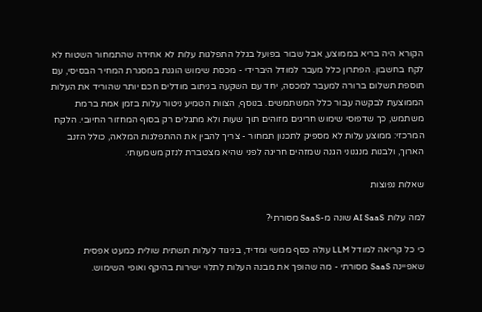הקורא היה בריא בממוצע, אבל שבור בפועל בגלל התפלגות עלות לא אחידה שהתמחור השטוח לא לקח בחשבון. הפתרון כלל מעבר למודל היברידי - מכסת שימוש הוגנת במסגרת המחיר הבסיסי, עם תוספת תשלום ברורה למעבר למכסה, יחד עם השקעה בניתוב מודלים חכם יותר שהוריד את העלות הממוצעת לבקשה עבור כלל המשתמשים. בנוסף, הצוות הטמיע ניטור עלות בזמן אמת ברמת משתמש, כך שדפוסי שימוש חריגים מזוהים תוך שעות ולא מתגלים רק בסוף המחזור החיובי. הלקח המרכזי: ממוצע עלות לא מספיק לתכנון תמחור - צריך להבין את ההתפלגות המלאה, כולל הזנב הארוך, ולבנות מנגנוני הגנה שמזהים חריגה לפני שהיא מצטברת לנזק משמעותי.

שאלות נפוצות

למה עלות AI SaaS שונה מ-SaaS מסורתי?

כי כל קריאה למודל LLM עולה כסף ממשי ומדיד, בניגוד לעלות תשתית שולית כמעט אפסית שאפיינה SaaS מסורתי - מה שהופך את מבנה העלות לתלוי ישירות בהיקף ואופי השימוש.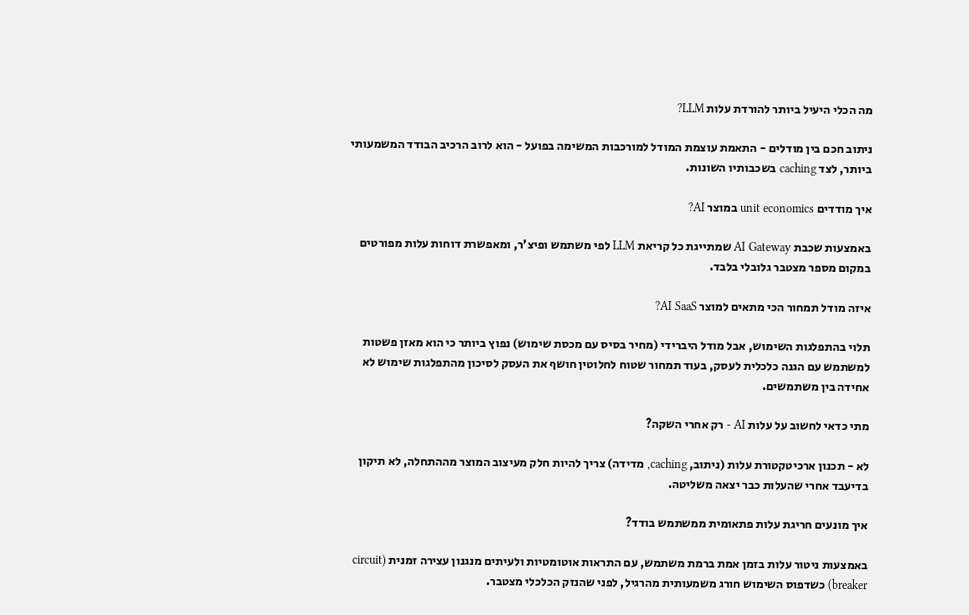מה הכלי היעיל ביותר להורדת עלות LLM?

ניתוב חכם בין מודלים - התאמת עוצמת המודל למורכבות המשימה בפועל - הוא לרוב הרכיב הבודד המשמעותי ביותר, לצד caching בשכבותיו השונות.

איך מודדים unit economics במוצר AI?

באמצעות שכבת AI Gateway שמתייגת כל קריאת LLM לפי משתמש ופיצ'ר, ומאפשרת דוחות עלות מפורטים במקום מספר מצטבר גלובלי בלבד.

איזה מודל תמחור הכי מתאים למוצר AI SaaS?

תלוי בהתפלגות השימוש, אבל מודל היברידי (מחיר בסיס עם מכסת שימוש) נפוץ ביותר כי הוא מאזן פשטות למשתמש עם הגנה כלכלית לעסק, בעוד תמחור שטוח לחלוטין חושף את העסק לסיכון מהתפלגות שימוש לא אחידה בין משתמשים.

מתי כדאי לחשוב על עלות AI - רק אחרי השקה?

לא - תכנון ארכיטקטורת עלות (ניתוב, caching, מדידה) צריך להיות חלק מעיצוב המוצר מההתחלה, לא תיקון בדיעבד אחרי שהעלות כבר יצאה משליטה.

איך מונעים חריגת עלות פתאומית ממשתמש בודד?

באמצעות ניטור עלות בזמן אמת ברמת משתמש, עם התראות אוטומטיות ולעיתים מנגנון עצירה זמנית (circuit breaker) כשדפוס השימוש חורג משמעותית מהרגיל, לפני שהנזק הכלכלי מצטבר.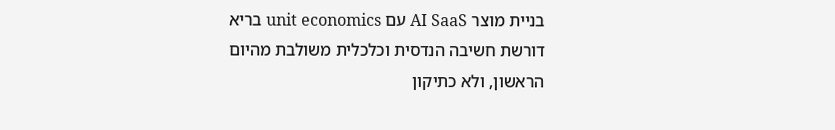בניית מוצר AI SaaS עם unit economics בריא דורשת חשיבה הנדסית וכלכלית משולבת מהיום הראשון, ולא כתיקון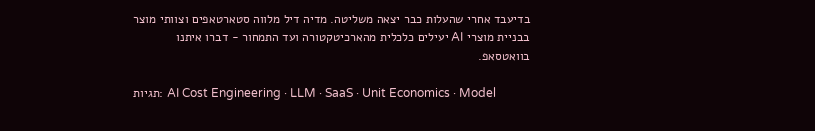בדיעבד אחרי שהעלות כבר יצאה משליטה. מדיה דיל מלווה סטארטאפים וצוותי מוצר בבניית מוצרי AI יעילים כלכלית מהארכיטקטורה ועד התמחור - דברו איתנו בוואטסאפ.

תגיות: AI Cost Engineering · LLM · SaaS · Unit Economics · Model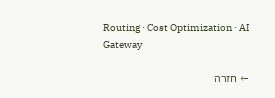Routing · Cost Optimization · AI Gateway

← חזרה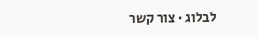לבלוג · צור קשר